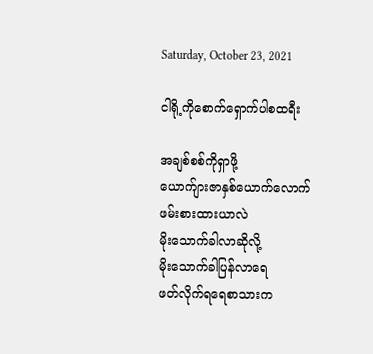Saturday, October 23, 2021

ငါရို့ကိုစောက်ရှောက်ပါစထရီး

အချစ်စစ်ကိုရှာဖို့
ယောက်ျားဇာနှစ်ယောက်လောက်
ဖမ်းစားထားယာလဲ
မိုးသောက်ခါလာဆိုလို့
မိုးသောက်ခါပြန်လာရေ
ဖတ်လိုက်ရရေစာသားက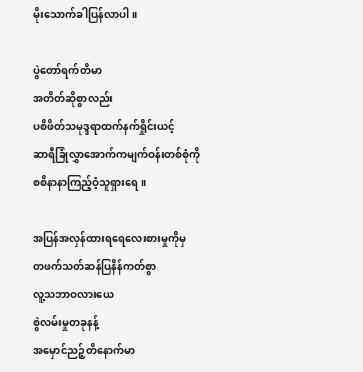မိုးသောက်ခါပြန်လာပါ။

ပွဲတော်ရက်တိမာ
အတိတ်ဆိုစွာလည်း
ပစိဖိတ်သမုဒ္ဒရာထက်နက်ရှိုင်းယင့်
ဆာရီခြုံလွှာအောက်ကမျက်ဝန်းတစ်စုံကို
စစိနာနာကြည့်ဝံ့သူရှားရေ။

အပြန်အလှန်ထားရရေလေးစားမှုကိုမှ
တဖက်သတ်ဆန်ပြနိန်ကတ်စွာ
လူ့သဘာဝလားယေ
စွဲလမ်းမှုတခုနန့်
အမှောင်ညဉ့်တိနောက်မာ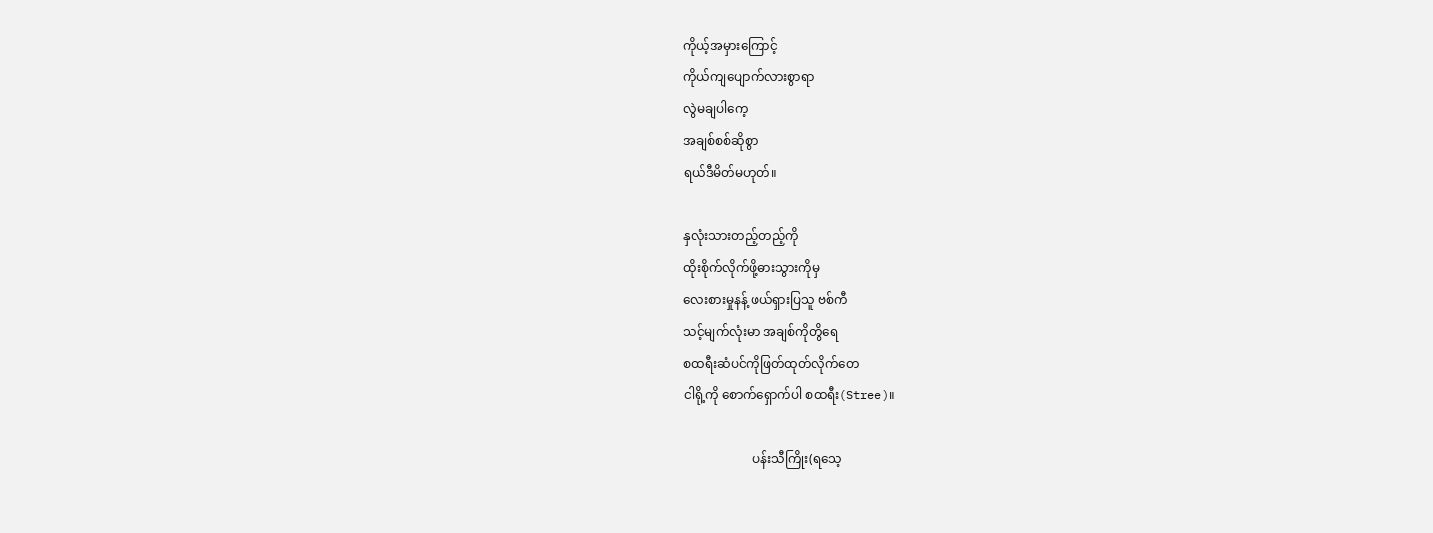ကိုယ့်အမှားကြောင့်
ကိုယ်ကျပျောက်လားစွာရာ
လွဲမချပါကေ့
အချစ်စစ်ဆိုစွာ
ရယ်ဒီမိတ်မဟုတ်။

နှလုံးသားတည့်တည့်ကို
ထိုးစိုက်လိုက်ဖို့ဓားသွားကိုမှ
လေးစားမှုနန့် ဖယ်ရှားပြသူ ဗစ်ကီ
သင့်မျက်လုံးမာ အချစ်ကိုတွိရေ
စထရီးဆံပင်ကိုဖြတ်ထုတ်လိုက်တေ
ငါရို့ကို စောက်ရှောက်ပါ စထရီး(Stree)။

                      ပန်းသီကြိုး(ရသေ့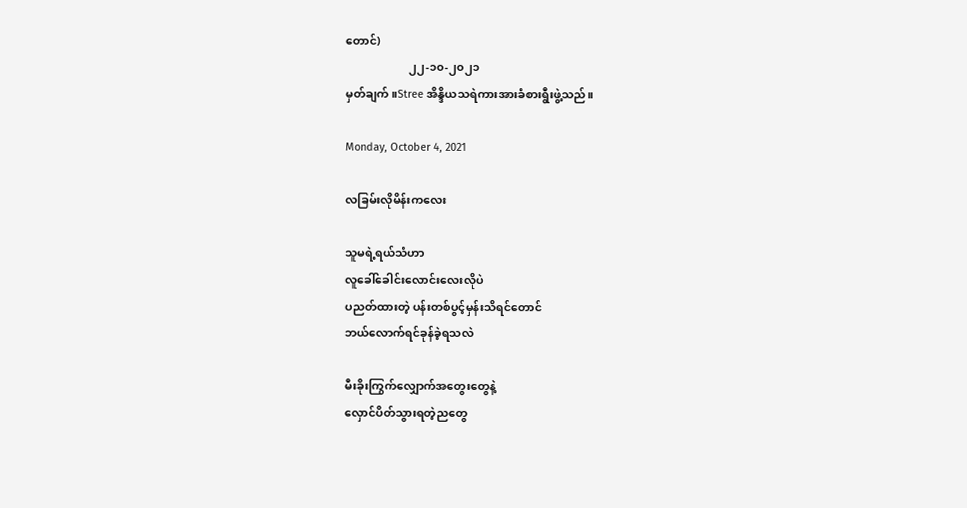တောင်)
                      ၂၂-၁၀-၂၀၂၁
မှတ်ချက်။Stree အိန္ဒိယသရဲကားအားခံစားရွီးဖွဲ့သည်။

Monday, October 4, 2021

လခြမ်းလိုမိန်းကလေး

သူမရဲ့ရယ်သံဟာ
လူခေါ်ခေါင်းလောင်းလေးလိုပဲ
ပညတ်ထားတဲ့ ပန်းတစ်ပွင့်မှန်းသိရင်တောင်
ဘယ်လောက်ရင်ခုန်ခဲ့ရသလဲ

မီးခိုးကြွက်လျှောက်အတွေးတွေနဲ့
လှောင်ပိတ်သွားရတဲ့ညတွေ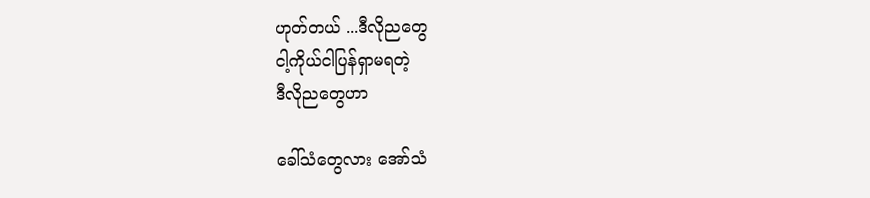ဟုတ်တယ် ...ဒီလိုညတွေ
ငါ့ကိုယ်ငါပြန်ရှာမရတဲ့
ဒီလိုညတွေဟာ

ခေါ်သံတွေလား အော်သံ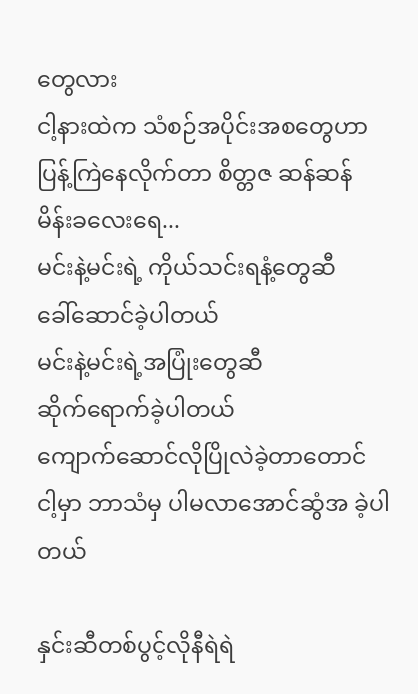တွေလား
ငါ့နားထဲက သံစဉ်အပိုင်းအစတွေဟာ
ပြန့်ကြဲနေလိုက်တာ စိတ္တဇ ဆန်ဆန်
မိန်းခလေးရေ...
မင်းနဲ့မင်းရဲ့ ကိုယ်သင်းရနံ့တွေဆီ
ခေါ်ဆောင်ခဲ့ပါတယ်
မင်းနဲ့မင်းရဲ့အပြုံးတွေဆီ
ဆိုက်ရောက်ခဲ့ပါတယ်
ကျောက်ဆောင်လိုပြိုလဲခဲ့တာတောင်
ငါ့မှာ ဘာသံမှ ပါမလာအောင်ဆွံအ ခဲ့ပါတယ်

နှင်းဆီတစ်ပွင့်လိုနီရဲရဲ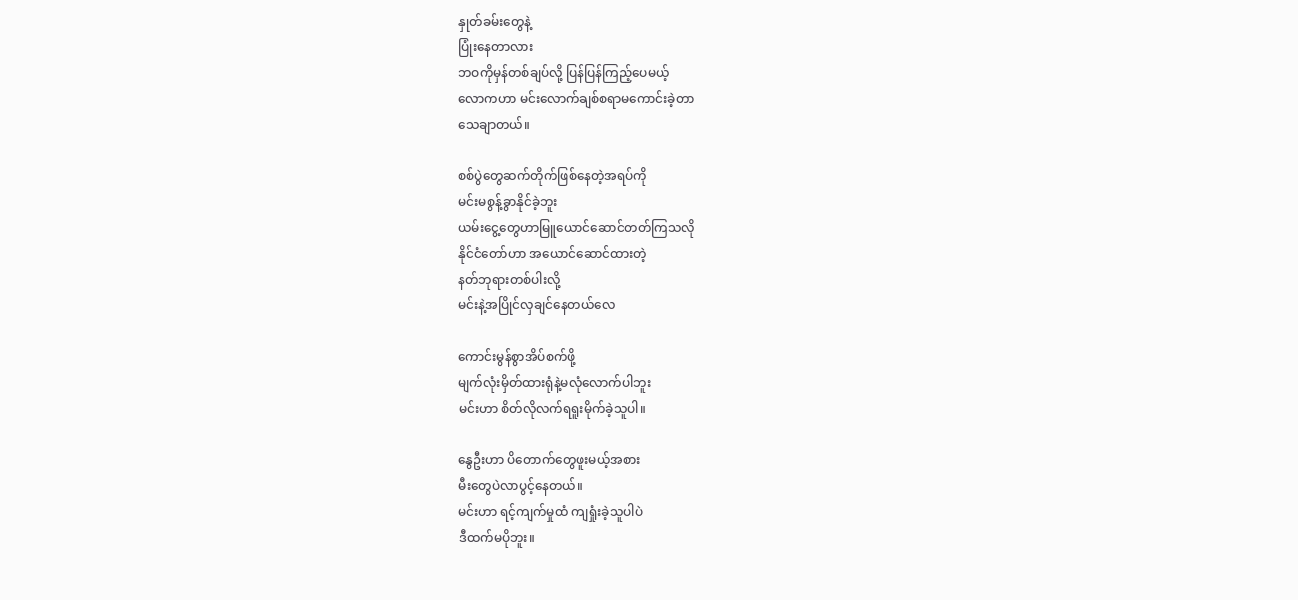နှုတ်ခမ်းတွေနဲ့
ပြုံးနေတာလား
ဘဝကိုမှန်တစ်ချပ်လို့ ပြန်ပြန်ကြည့်ပေမယ့်
လောကဟာ မင်းလောက်ချစ်စရာမကောင်းခဲ့တာ
သေချာတယ်။

စစ်ပွဲတွေဆက်တိုက်ဖြစ်နေတဲ့အရပ်ကို
မင်းမစွန့်ခွာနိုင်ခဲ့ဘူး
ယမ်းငွေ့တွေဟာမြူယောင်ဆောင်တတ်ကြသလို
နိုင်ငံတော်ဟာ အယောင်ဆောင်ထားတဲ့
နတ်ဘုရားတစ်ပါးလို့
မင်းနဲ့အပြိုင်လှချင်နေတယ်လေ

ကောင်းမွန်စွာအိပ်စက်ဖို့
မျက်လုံးမှိတ်ထားရုံနဲ့မလုံလောက်ပါဘူး
မင်းဟာ စိတ်လိုလက်ရရူးမိုက်ခဲ့သူပါ။

နွေဦးဟာ ပိတောက်တွေဖူးမယ့်အစား
မီးတွေပဲလာပွင့်နေတယ်။
မင်းဟာ ရင့်ကျက်မှုထံ ကျရှုံးခဲ့သူပါပဲ
ဒီထက်မပိုဘူး။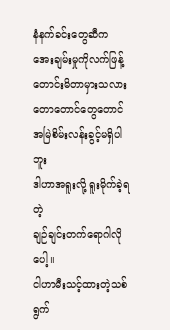နံနက်ခင်းတွေဆီက
အေးချမ်းမှုကိုလက်ဖြန့်တောင်းမိတာမှားသလား
တောတောင်တွေတောင်အမြဲစိမ်းလန်းခွင့်မရှိပါဘူး
ဒါဟာအရူးလို့ ရူးမိုက်ခဲ့ရတဲ့
ချဉ်ချင်းတက်ရောဂါလိုပေါ့။
ငါဟာမီးသင့်ထားတဲ့သစ်ရွက်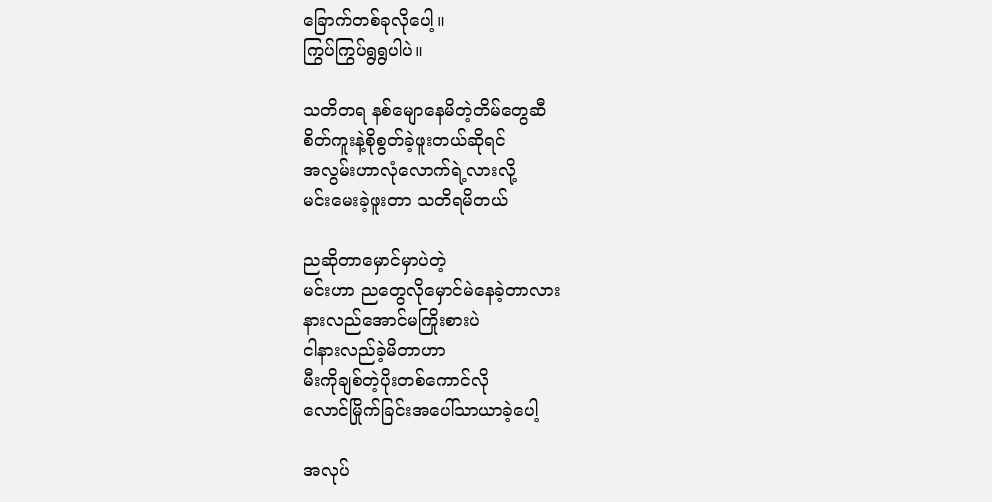ခြောက်တစ်ခုလိုပေါ့။
ကြွပ်ကြွပ်ရွရွပါပဲ။

သတိတရ နစ်မျောနေမိတဲ့တိမ်တွေဆီ
စိတ်ကူးနဲ့စိုစွတ်ခဲ့ဖူးတယ်ဆိုရင်
အလွမ်းဟာလုံလောက်ရဲ့လားလို့
မင်းမေးခဲ့ဖူးတာ သတိရမိတယ်

ညဆိုတာမှောင်မှာပဲတဲ့
မင်းဟာ ညတွေလိုမှောင်မဲနေခဲ့တာလား
နားလည်အောင်မကြိုးစားပဲ
ငါနားလည်ခဲ့မိတာဟာ
မီးကိုချစ်တဲ့ပိုးတစ်ကောင်လို
လောင်မြိုက်ခြင်းအပေါ်သာယာခဲ့ပေါ့

အလုပ်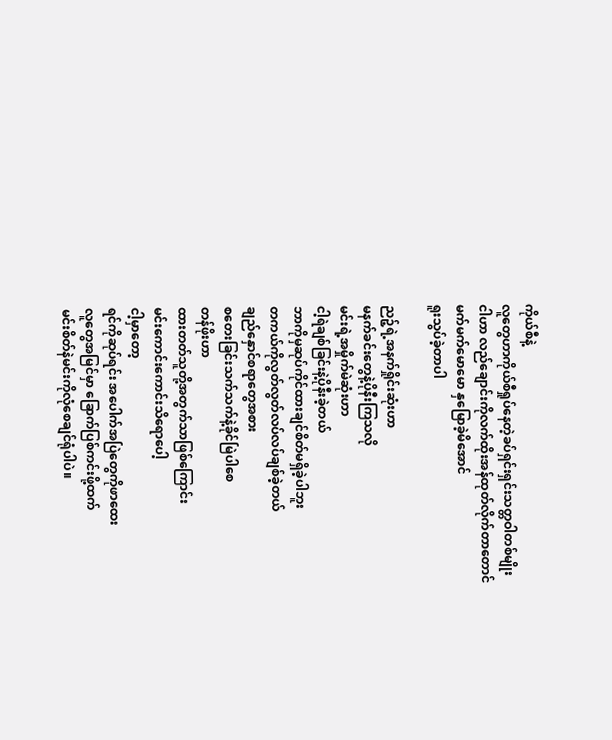ကိုယ်စီနဲ့
လူတွေဟာကိုယ်စီရှုပ်နေတဲ့ခပ်ရှင်းရှင်းသတ္တဝါတစ်မျိုး
ငါဟာ လည်ချောင်းကိုလက်ထိုးအန်ထုတ်လိုက်တာတောင်
မက်မက်မောမော နှမြောခဲ့မိအောင်
ရူးသွပ်ခဲ့တာပါ

ညဉ့်ရဲ့အနက်ရှိုင်းဆုံးဟာ
မနက်ခင်းတွေနဲ့ပိုနီးကြသလို
မင်းရဲ့အမှိုက်မဲဆုံးဟာ
ငါ့ရဲချစ်ခြင်းနဲ့ပိုနီးခဲ့တယ်
ဘာကိုမှဆုပ်ကိုင်ထားချင်စိတ်မရှိခဲ့ပါဘူး
တကယ်ကိုလွတ်လွတ်လပ်လပ်ချစ်ခဲ့တယ်
ချည်နှောင်စရာတွေအစား
စတေးခြင်းသက်သက်နဲ့ခိုင်မြဲပါစေ
တန်ဖိုးဟာ
ထားတတ်သူတို့အတွက်သာဖြစ်ကြောင်း
မင်းကောင်းကောင်းသိရောပေါ့
ငါ့မှာတော့
ရင်ကိုဆုပ်ရင်း အပေါက်အပြဲတွေကိုဖာထေး
လူတွေအမြင်မှာ ခြောက်ပြစ်ကင်းဖို့ထက်
မင်းစိတ်နဲမင်းကိုလုံစေချင်ရုံပါပဲ။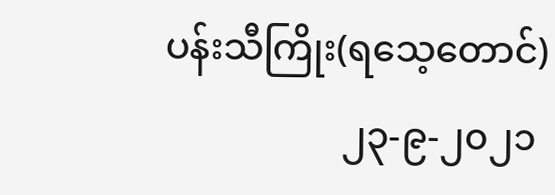ပန်းသီကြိုး(ရသေ့တောင်)
                   ၂၃-၉-၂၀၂၁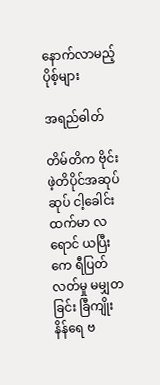နောက်လာမည့်ပိုစ့်များ

အရည်ဓါတ်

တိမ်တိက ဗိုင်းဖဲ့တိပိုင်အဆုပ်ဆုပ် ငါ့ခေါင်းထက်မာ လရောင် ယပြီးကေ ရီပြတ်လတ်မှု ‌မမျှတခြင်း ခြီကျိုးနိန်‌ရေ ဗ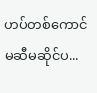ဟပ်တစ်ကောင် မဆီမဆိုင်ပ...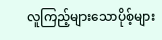လူကြည့်များသောပိုစ့်များ